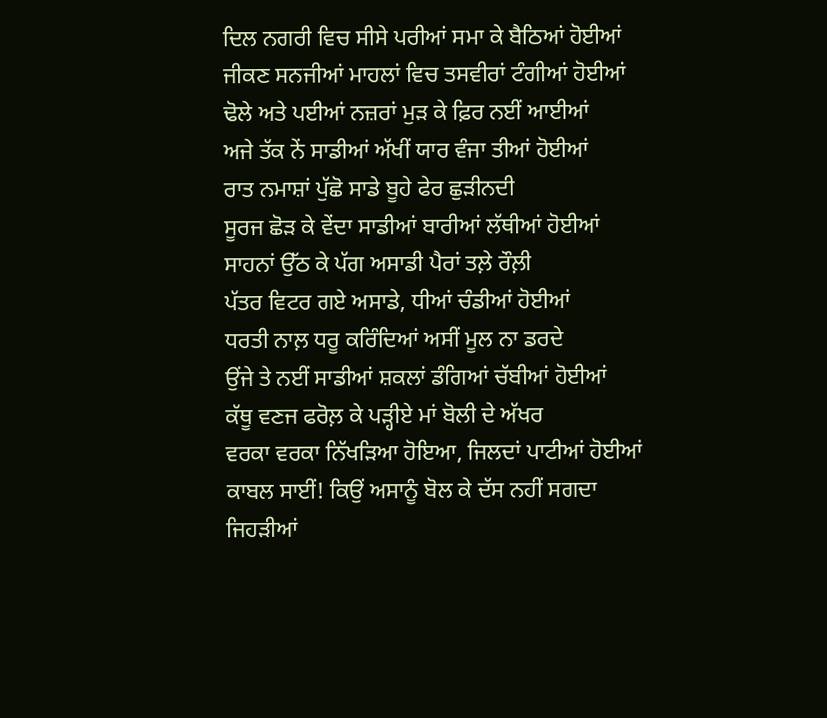ਦਿਲ ਨਗਰੀ ਵਿਚ ਸੀਸੇ ਪਰੀਆਂ ਸਮਾ ਕੇ ਬੈਠਿਆਂ ਹੋਈਆਂ
ਜੀਕਣ ਸਨਜੀਆਂ ਮਾਹਲਾਂ ਵਿਚ ਤਸਵੀਰਾਂ ਟੰਗੀਆਂ ਹੋਈਆਂ
ਢੋਲੇ ਅਤੇ ਪਈਆਂ ਨਜ਼ਰਾਂ ਮੁੜ ਕੇ ਫ਼ਿਰ ਨਈਂ ਆਈਆਂ
ਅਜੇ ਤੱਕ ਨੇਂ ਸਾਡੀਆਂ ਅੱਖੀਂ ਯਾਰ ਵੰਜਾ ਤੀਆਂ ਹੋਈਆਂ
ਰਾਤ ਨਮਾਸ਼ਾਂ ਪੁੱਛੋ ਸਾਡੇ ਬੂਹੇ ਫੇਰ ਛੁੜੀਨਦੀ
ਸੂਰਜ ਛੋੜ ਕੇ ਵੇਂਦਾ ਸਾਡੀਆਂ ਬਾਰੀਆਂ ਲੱਥੀਆਂ ਹੋਈਆਂ
ਸਾਹਨਾਂ ਉੱਠ ਕੇ ਪੱਗ ਅਸਾਡੀ ਪੈਰਾਂ ਤਲ਼ੇ ਰੌਲ਼ੀ
ਪੱਤਰ ਵਿਟਰ ਗਏ ਅਸਾਡੇ, ਧੀਆਂ ਚੰਡੀਆਂ ਹੋਈਆਂ
ਧਰਤੀ ਨਾਲ਼ ਧਰੂ ਕਰਿੰਦਿਆਂ ਅਸੀਂ ਮੂਲ ਨਾ ਡਰਦੇ
ਉਂਜੇ ਤੇ ਨਈਂ ਸਾਡੀਆਂ ਸ਼ਕਲਾਂ ਡੰਗਿਆਂ ਚੱਬੀਆਂ ਹੋਈਆਂ
ਕੱਥੂ ਵਣਜ ਫਰੋਲ਼ ਕੇ ਪੜ੍ਹੀਏ ਮਾਂ ਬੋਲੀ ਦੇ ਅੱਖਰ
ਵਰਕਾ ਵਰਕਾ ਨਿੱਖੜਿਆ ਹੋਇਆ, ਜਿਲਦਾਂ ਪਾਟੀਆਂ ਹੋਈਆਂ
ਕਾਬਲ ਸਾਈਂ! ਕਿਉਂ ਅਸਾਨੂੰ ਬੋਲ ਕੇ ਦੱਸ ਨਹੀਂ ਸਗਦਾ
ਜਿਹੜੀਆਂ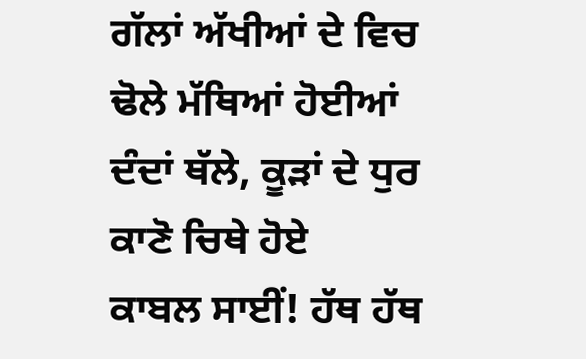ਗੱਲਾਂ ਅੱਖੀਆਂ ਦੇ ਵਿਚ ਢੋਲੇ ਮੱਥਿਆਂ ਹੋਈਆਂ
ਦੰਦਾਂ ਥੱਲੇ, ਕੂੜਾਂ ਦੇ ਧੁਰ ਕਾਣੋ ਚਿਥੇ ਹੋਏ
ਕਾਬਲ ਸਾਈਂ! ਹੱਥ ਹੱਥ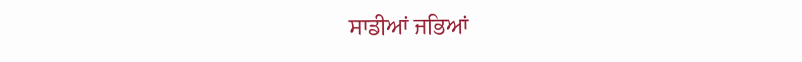ਸਾਡੀਆਂ ਜਭਿਆਂ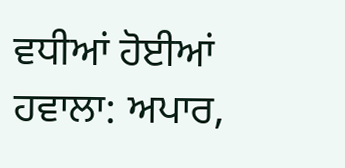ਵਧੀਆਂ ਹੋਈਆਂ
ਹਵਾਲਾ: ਅਪਾਰ,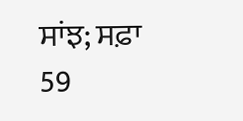ਸਾਂਝ; ਸਫ਼ਾ 59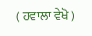( ਹਵਾਲਾ ਵੇਖੋ )